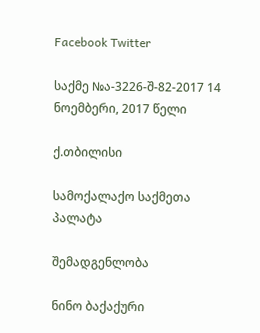Facebook Twitter

საქმე №ა-3226-შ-82-2017 14 ნოემბერი, 2017 წელი

ქ.თბილისი

სამოქალაქო საქმეთა პალატა

შემადგენლობა

ნინო ბაქაქური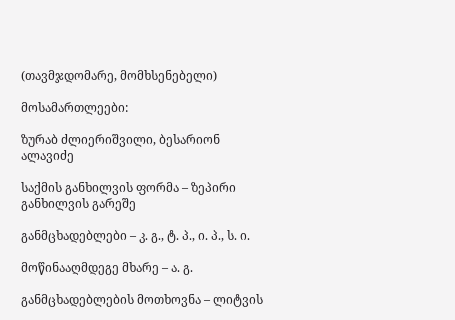(თავმჯდომარე, მომხსენებელი)

მოსამართლეები:

ზურაბ ძლიერიშვილი, ბესარიონ ალავიძე

საქმის განხილვის ფორმა – ზეპირი განხილვის გარეშე

განმცხადებლები – კ. გ., ტ. პ., ი. პ., ს. ი.

მოწინააღმდეგე მხარე – ა. გ.

განმცხადებლების მოთხოვნა – ლიტვის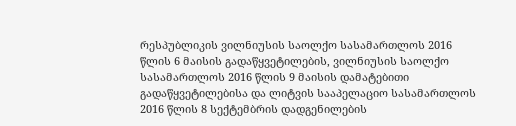რესპუბლიკის ვილნიუსის საოლქო სასამართლოს 2016 წლის 6 მაისის გადაწყვეტილების, ვილნიუსის საოლქო სასამართლოს 2016 წლის 9 მაისის დამატებითი გადაწყვეტილებისა და ლიტვის სააპელაციო სასამართლოს 2016 წლის 8 სექტემბრის დადგენილების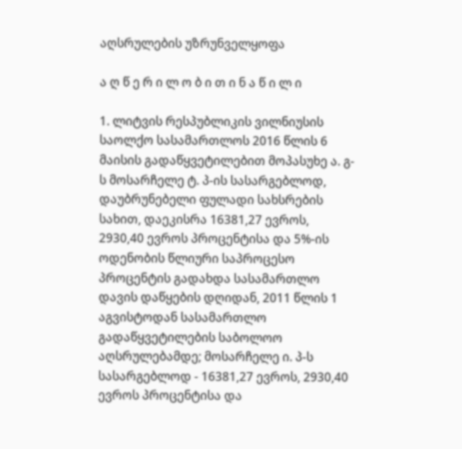აღსრულების უზრუნველყოფა

ა ღ წ ე რ ი ლ ო ბ ი თ ი ნ ა წ ი ლ ი

1. ლიტვის რესპუბლიკის ვილნიუსის საოლქო სასამართლოს 2016 წლის 6 მაისის გადაწყვეტილებით მოპასუხე ა. გ-ს მოსარჩელე ტ. პ-ის სასარგებლოდ, დაუბრუნებელი ფულადი სახსრების სახით, დაეკისრა 16381,27 ევროს, 2930,40 ევროს პროცენტისა და 5%-ის ოდენობის წლიური საპროცესო პროცენტის გადახდა სასამართლო დავის დაწყების დღიდან, 2011 წლის 1 აგვისტოდან სასამართლო გადაწყვეტილების საბოლოო აღსრულებამდე; მოსარჩელე ი. პ-ს სასარგებლოდ - 16381,27 ევროს, 2930,40 ევროს პროცენტისა და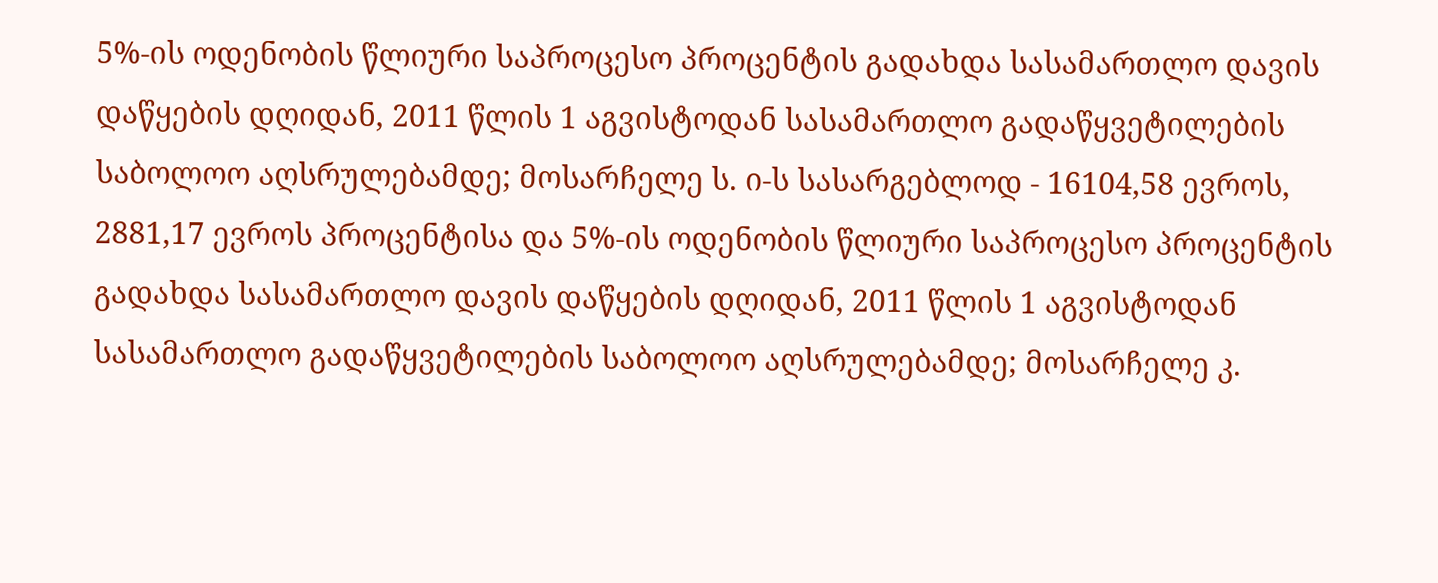5%-ის ოდენობის წლიური საპროცესო პროცენტის გადახდა სასამართლო დავის დაწყების დღიდან, 2011 წლის 1 აგვისტოდან სასამართლო გადაწყვეტილების საბოლოო აღსრულებამდე; მოსარჩელე ს. ი-ს სასარგებლოდ - 16104,58 ევროს, 2881,17 ევროს პროცენტისა და 5%-ის ოდენობის წლიური საპროცესო პროცენტის გადახდა სასამართლო დავის დაწყების დღიდან, 2011 წლის 1 აგვისტოდან სასამართლო გადაწყვეტილების საბოლოო აღსრულებამდე; მოსარჩელე კ.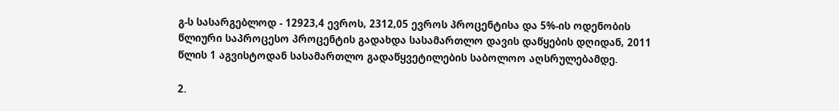გ-ს სასარგებლოდ - 12923,4 ევროს, 2312,05 ევროს პროცენტისა და 5%-ის ოდენობის წლიური საპროცესო პროცენტის გადახდა სასამართლო დავის დაწყების დღიდან, 2011 წლის 1 აგვისტოდან სასამართლო გადაწყვეტილების საბოლოო აღსრულებამდე.

2.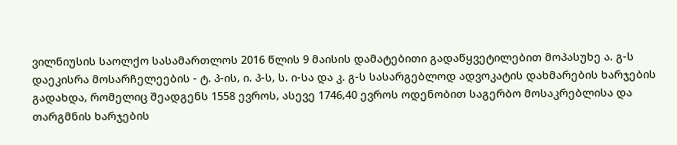ვილნიუსის საოლქო სასამართლოს 2016 წლის 9 მაისის დამატებითი გადაწყვეტილებით მოპასუხე ა. გ-ს დაეკისრა მოსარჩელეების - ტ. პ-ის, ი. პ-ს, ს. ი-სა და კ. გ-ს სასარგებლოდ ადვოკატის დახმარების ხარჯების გადახდა, რომელიც შეადგენს 1558 ევროს, ასევე 1746,40 ევროს ოდენობით საგერბო მოსაკრებლისა და თარგმნის ხარჯების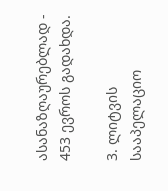ასანაზღაურებლად - 453 ევროს გადახდა.

3. ლიტვის სააპელაციო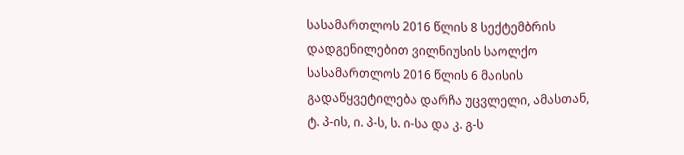სასამართლოს 2016 წლის 8 სექტემბრის დადგენილებით ვილნიუსის საოლქო სასამართლოს 2016 წლის 6 მაისის გადაწყვეტილება დარჩა უცვლელი, ამასთან, ტ. პ-ის, ი. პ-ს, ს. ი-სა და კ. გ-ს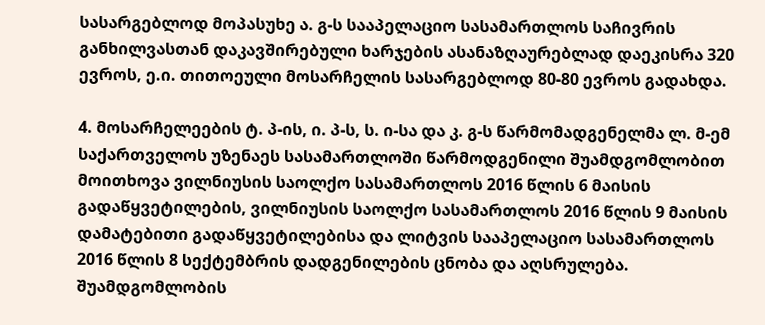სასარგებლოდ მოპასუხე ა. გ-ს სააპელაციო სასამართლოს საჩივრის განხილვასთან დაკავშირებული ხარჯების ასანაზღაურებლად დაეკისრა 320 ევროს, ე.ი. თითოეული მოსარჩელის სასარგებლოდ 80-80 ევროს გადახდა.

4. მოსარჩელეების ტ. პ-ის, ი. პ-ს, ს. ი-სა და კ. გ-ს წარმომადგენელმა ლ. მ-ემ საქართველოს უზენაეს სასამართლოში წარმოდგენილი შუამდგომლობით მოითხოვა ვილნიუსის საოლქო სასამართლოს 2016 წლის 6 მაისის გადაწყვეტილების, ვილნიუსის საოლქო სასამართლოს 2016 წლის 9 მაისის დამატებითი გადაწყვეტილებისა და ლიტვის სააპელაციო სასამართლოს 2016 წლის 8 სექტემბრის დადგენილების ცნობა და აღსრულება. შუამდგომლობის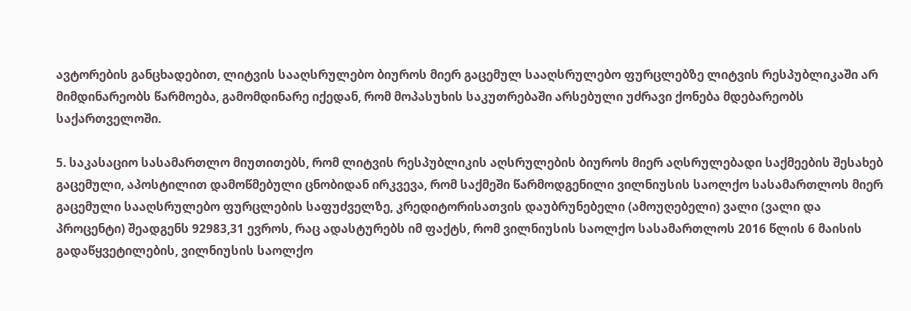ავტორების განცხადებით, ლიტვის სააღსრულებო ბიუროს მიერ გაცემულ სააღსრულებო ფურცლებზე ლიტვის რესპუბლიკაში არ მიმდინარეობს წარმოება, გამომდინარე იქედან, რომ მოპასუხის საკუთრებაში არსებული უძრავი ქონება მდებარეობს საქართველოში.

5. საკასაციო სასამართლო მიუთითებს, რომ ლიტვის რესპუბლიკის აღსრულების ბიუროს მიერ აღსრულებადი საქმეების შესახებ გაცემული, აპოსტილით დამოწმებული ცნობიდან ირკვევა, რომ საქმეში წარმოდგენილი ვილნიუსის საოლქო სასამართლოს მიერ გაცემული სააღსრულებო ფურცლების საფუძველზე, კრედიტორისათვის დაუბრუნებელი (ამოუღებელი) ვალი (ვალი და პროცენტი) შეადგენს 92983,31 ევროს, რაც ადასტურებს იმ ფაქტს, რომ ვილნიუსის საოლქო სასამართლოს 2016 წლის 6 მაისის გადაწყვეტილების, ვილნიუსის საოლქო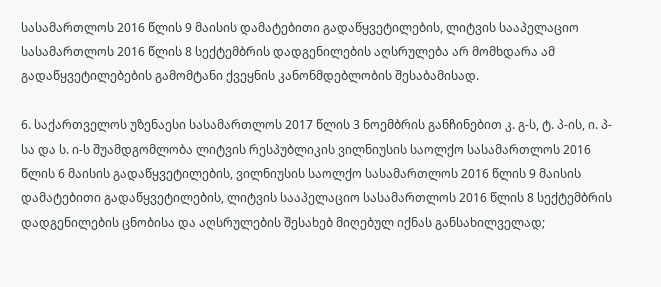სასამართლოს 2016 წლის 9 მაისის დამატებითი გადაწყვეტილების, ლიტვის სააპელაციო სასამართლოს 2016 წლის 8 სექტემბრის დადგენილების აღსრულება არ მომხდარა ამ გადაწყვეტილებების გამომტანი ქვეყნის კანონმდებლობის შესაბამისად.

6. საქართველოს უზენაესი სასამართლოს 2017 წლის 3 ნოემბრის განჩინებით კ. გ-ს, ტ. პ-ის, ი. პ-სა და ს. ი-ს შუამდგომლობა ლიტვის რესპუბლიკის ვილნიუსის საოლქო სასამართლოს 2016 წლის 6 მაისის გადაწყვეტილების, ვილნიუსის საოლქო სასამართლოს 2016 წლის 9 მაისის დამატებითი გადაწყვეტილების, ლიტვის სააპელაციო სასამართლოს 2016 წლის 8 სექტემბრის დადგენილების ცნობისა და აღსრულების შესახებ მიღებულ იქნას განსახილველად;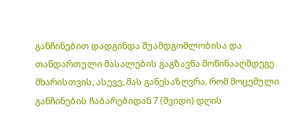განჩინებით დადგინდა შუამდგომლობისა და თანდართული მასალების გაგზავნა მოწინააღმდეგე მხარისთვის, ასევე, მას განესაზღვრა, რომ მოცემული განჩინების ჩაბარებიდან 7 (შვიდი) დღის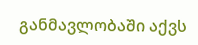განმავლობაში აქვს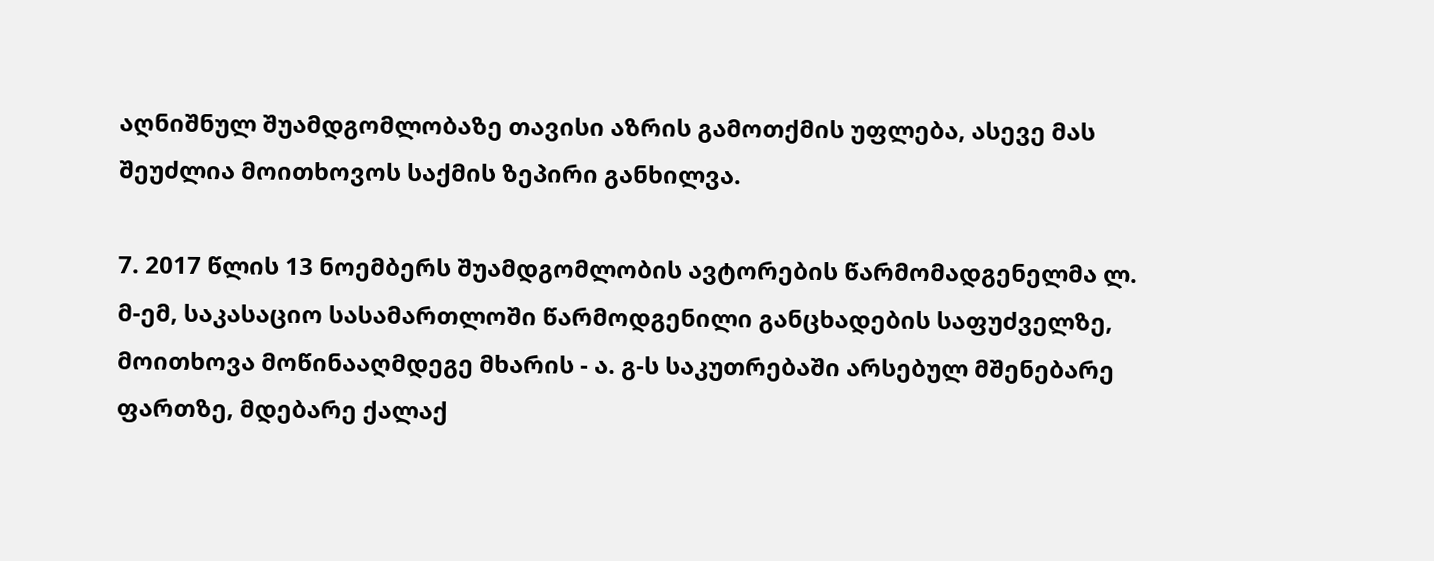აღნიშნულ შუამდგომლობაზე თავისი აზრის გამოთქმის უფლება, ასევე მას შეუძლია მოითხოვოს საქმის ზეპირი განხილვა.

7. 2017 წლის 13 ნოემბერს შუამდგომლობის ავტორების წარმომადგენელმა ლ. მ-ემ, საკასაციო სასამართლოში წარმოდგენილი განცხადების საფუძველზე, მოითხოვა მოწინააღმდეგე მხარის - ა. გ-ს საკუთრებაში არსებულ მშენებარე ფართზე, მდებარე ქალაქ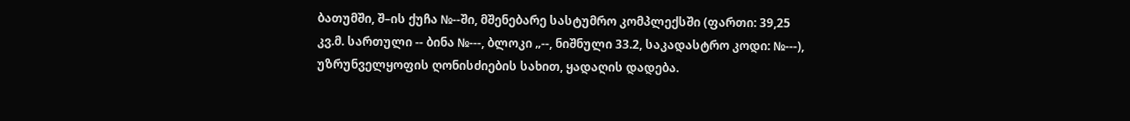ბათუმში, შ–ის ქუჩა №--ში, მშენებარე სასტუმრო კომპლექსში (ფართი: 39,25 კვ.მ. სართული -- ბინა №---, ბლოკი „--, ნიშნული 33.2, საკადასტრო კოდი: №---), უზრუნველყოფის ღონისძიების სახით, ყადაღის დადება.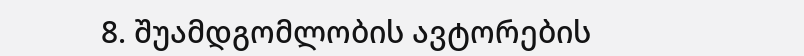8. შუამდგომლობის ავტორების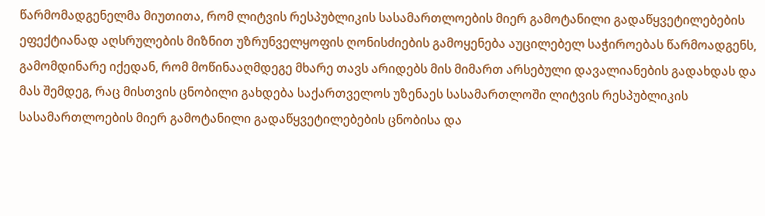წარმომადგენელმა მიუთითა, რომ ლიტვის რესპუბლიკის სასამართლოების მიერ გამოტანილი გადაწყვეტილებების ეფექტიანად აღსრულების მიზნით უზრუნველყოფის ღონისძიების გამოყენება აუცილებელ საჭიროებას წარმოადგენს, გამომდინარე იქედან, რომ მოწინააღმდეგე მხარე თავს არიდებს მის მიმართ არსებული დავალიანების გადახდას და მას შემდეგ, რაც მისთვის ცნობილი გახდება საქართველოს უზენაეს სასამართლოში ლიტვის რესპუბლიკის სასამართლოების მიერ გამოტანილი გადაწყვეტილებების ცნობისა და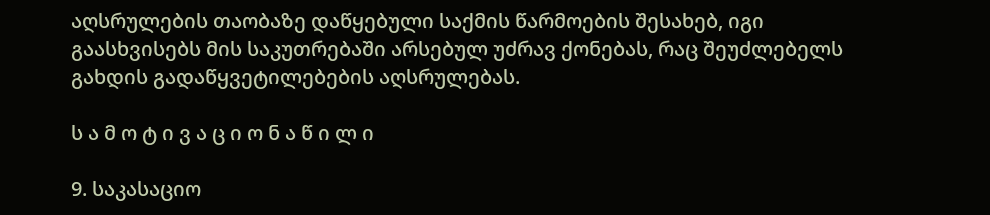აღსრულების თაობაზე დაწყებული საქმის წარმოების შესახებ, იგი გაასხვისებს მის საკუთრებაში არსებულ უძრავ ქონებას, რაც შეუძლებელს გახდის გადაწყვეტილებების აღსრულებას.

ს ა მ ო ტ ი ვ ა ც ი ო ნ ა წ ი ლ ი

9. საკასაციო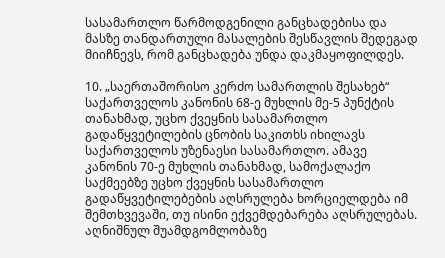სასამართლო წარმოდგენილი განცხადებისა და მასზე თანდართული მასალების შესწავლის შედეგად მიიჩნევს, რომ განცხადება უნდა დაკმაყოფილდეს.

10. „საერთაშორისო კერძო სამართლის შესახებ“ საქართველოს კანონის 68-ე მუხლის მე-5 პუნქტის თანახმად, უცხო ქვეყნის სასამართლო გადაწყვეტილების ცნობის საკითხს იხილავს საქართველოს უზენაესი სასამართლო. ამავე კანონის 70-ე მუხლის თანახმად, სამოქალაქო საქმეებზე უცხო ქვეყნის სასამართლო გადაწყვეტილებების აღსრულება ხორციელდება იმ შემთხვევაში, თუ ისინი ექვემდებარება აღსრულებას. აღნიშნულ შუამდგომლობაზე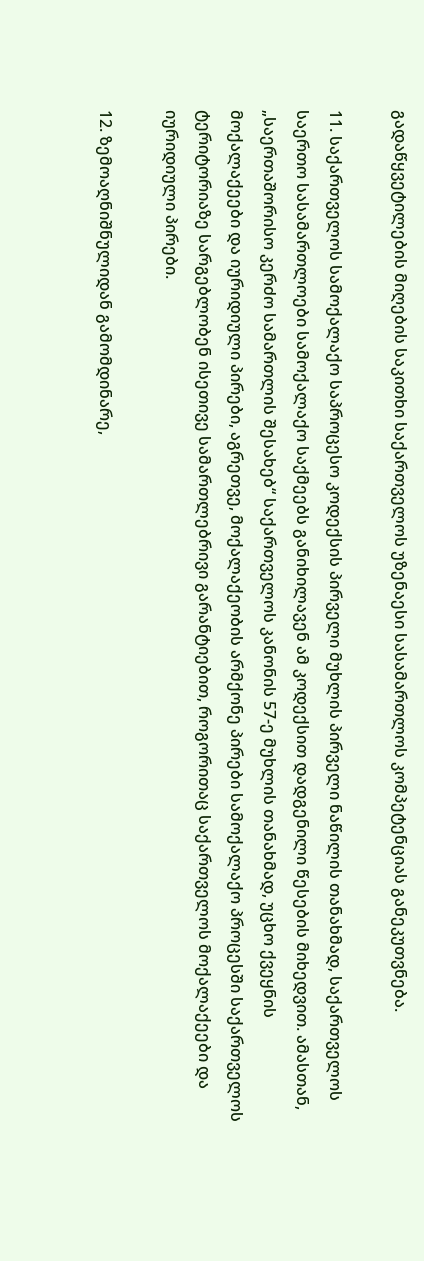გადაწყვეტილების მიღების საკითხი საქართველოს უზენაესი სასამართლოს კომპეტენციას განეკუთვნება.

11. საქართველოს სამოქალაქო საპროცესო კოდექსის პირველი მუხლის პირველი ნაწილის თანახმად, საქართველოს საერთო სასამართლოები სამოქალაქო საქმეებს განიხილავენ ამ კოდექსით დადგენილი წესების მიხედვით. ამასთან, „საერთაშორისო კერძო სამართლის შესახებ“ საქართველოს კანონის 57-ე მუხლის თანახმად, უცხო ქვეყნის მოქალაქეები და იურიდიული პირები, აგრეთვე, მოქალაქეობის არმქონე პირები სამოქალაქო პროცესში საქართველოს ტერიტორიაზე სარგებლობენ ისეთივე სამართლებრივი გარანტიებით, როგორითაც საქართველოს მოქალაქეები და იურიდიული პირები.

12. ზემოაღნიშნულიდან გამომდინარე,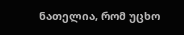ნათელია, რომ უცხო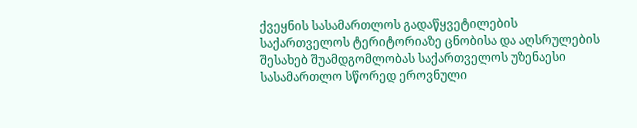ქვეყნის სასამართლოს გადაწყვეტილების საქართველოს ტერიტორიაზე ცნობისა და აღსრულების შესახებ შუამდგომლობას საქართველოს უზენაესი სასამართლო სწორედ ეროვნული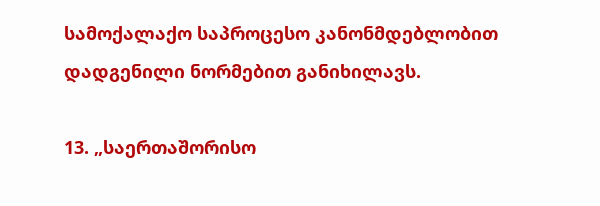სამოქალაქო საპროცესო კანონმდებლობით დადგენილი ნორმებით განიხილავს.

13. „საერთაშორისო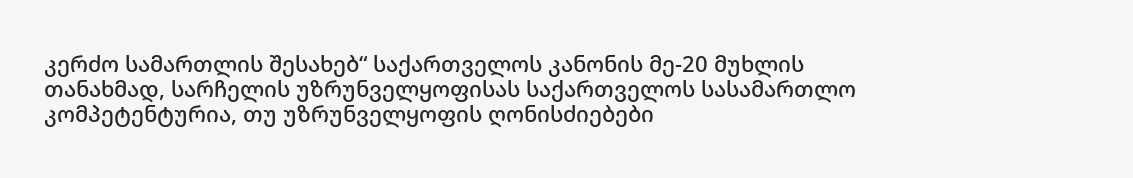კერძო სამართლის შესახებ“ საქართველოს კანონის მე-20 მუხლის თანახმად, სარჩელის უზრუნველყოფისას საქართველოს სასამართლო კომპეტენტურია, თუ უზრუნველყოფის ღონისძიებები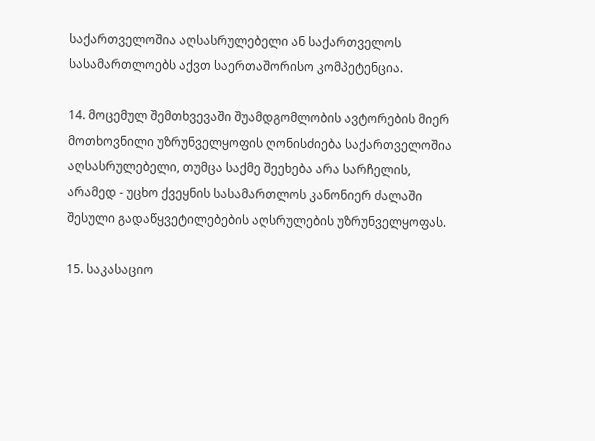საქართველოშია აღსასრულებელი ან საქართველოს სასამართლოებს აქვთ საერთაშორისო კომპეტენცია.

14. მოცემულ შემთხვევაში შუამდგომლობის ავტორების მიერ მოთხოვნილი უზრუნველყოფის ღონისძიება საქართველოშია აღსასრულებელი, თუმცა საქმე შეეხება არა სარჩელის, არამედ - უცხო ქვეყნის სასამართლოს კანონიერ ძალაში შესული გადაწყვეტილებების აღსრულების უზრუნველყოფას.

15. საკასაციო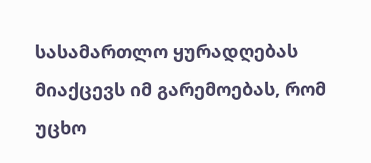სასამართლო ყურადღებას მიაქცევს იმ გარემოებას, რომ უცხო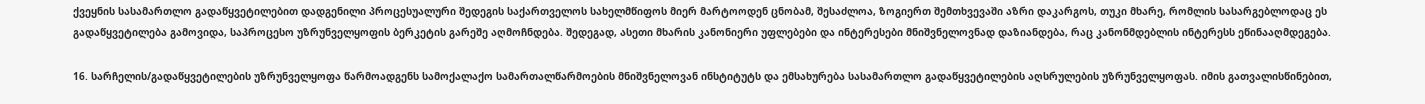ქვეყნის სასამართლო გადაწყვეტილებით დადგენილი პროცესუალური შედეგის საქართველოს სახელმწიფოს მიერ მარტოოდენ ცნობამ, შესაძლოა, ზოგიერთ შემთხვევაში აზრი დაკარგოს, თუკი მხარე, რომლის სასარგებლოდაც ეს გადაწყვეტილება გამოვიდა, საპროცესო უზრუნველყოფის ბერკეტის გარეშე აღმოჩნდება. შედეგად, ასეთი მხარის კანონიერი უფლებები და ინტერესები მნიშვნელოვნად დაზიანდება, რაც კანონმდებლის ინტერესს ეწინააღმდეგება.

16. სარჩელის/გადაწყვეტილების უზრუნველყოფა წარმოადგენს სამოქალაქო სამართალწარმოების მნიშვნელოვან ინსტიტუტს და ემსახურება სასამართლო გადაწყვეტილების აღსრულების უზრუნველყოფას. იმის გათვალისწინებით,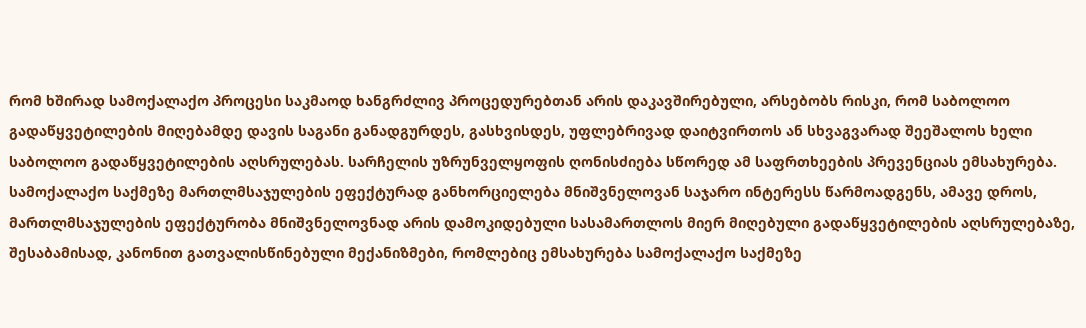რომ ხშირად სამოქალაქო პროცესი საკმაოდ ხანგრძლივ პროცედურებთან არის დაკავშირებული, არსებობს რისკი, რომ საბოლოო გადაწყვეტილების მიღებამდე დავის საგანი განადგურდეს, გასხვისდეს, უფლებრივად დაიტვირთოს ან სხვაგვარად შეეშალოს ხელი საბოლოო გადაწყვეტილების აღსრულებას. სარჩელის უზრუნველყოფის ღონისძიება სწორედ ამ საფრთხეების პრევენციას ემსახურება. სამოქალაქო საქმეზე მართლმსაჯულების ეფექტურად განხორციელება მნიშვნელოვან საჯარო ინტერესს წარმოადგენს, ამავე დროს, მართლმსაჯულების ეფექტურობა მნიშვნელოვნად არის დამოკიდებული სასამართლოს მიერ მიღებული გადაწყვეტილების აღსრულებაზე, შესაბამისად, კანონით გათვალისწინებული მექანიზმები, რომლებიც ემსახურება სამოქალაქო საქმეზე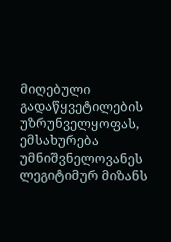მიღებული გადაწყვეტილების უზრუნველყოფას, ემსახურება უმნიშვნელოვანეს ლეგიტიმურ მიზანს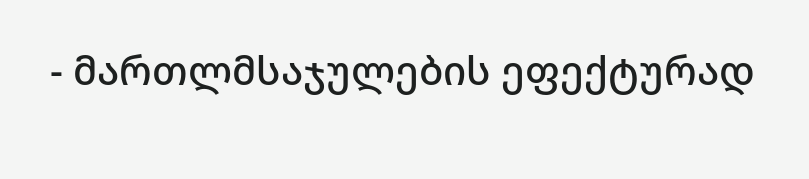- მართლმსაჯულების ეფექტურად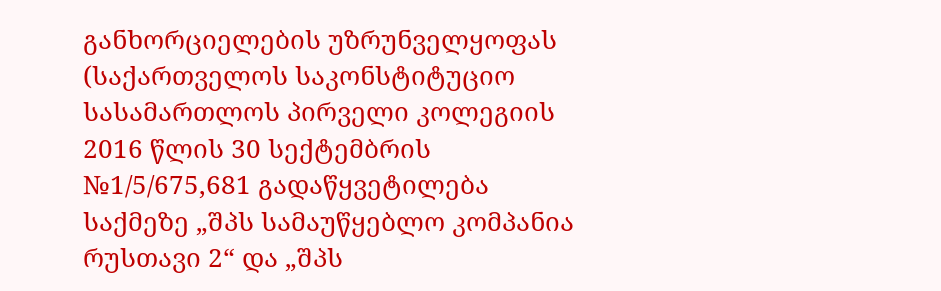განხორციელების უზრუნველყოფას (საქართველოს საკონსტიტუციო სასამართლოს პირველი კოლეგიის 2016 წლის 30 სექტემბრის №1/5/675,681 გადაწყვეტილება საქმეზე „შპს სამაუწყებლო კომპანია რუსთავი 2“ და „შპს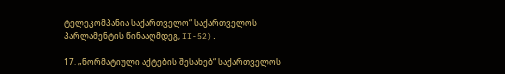ტელეკომპანია საქართველო“ საქართველოს პარლამენტის წინააღმდეგ, II-52).

17. „ნორმატიული აქტების შესახებ“ საქართველოს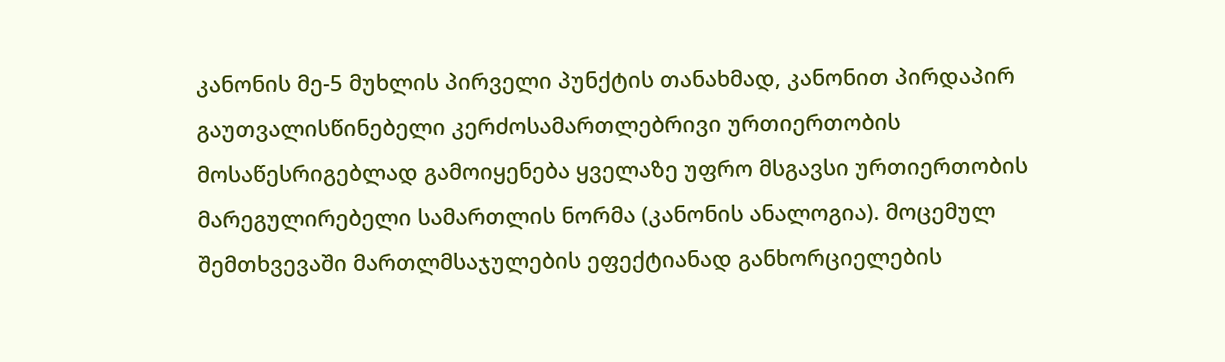კანონის მე-5 მუხლის პირველი პუნქტის თანახმად, კანონით პირდაპირ გაუთვალისწინებელი კერძოსამართლებრივი ურთიერთობის მოსაწესრიგებლად გამოიყენება ყველაზე უფრო მსგავსი ურთიერთობის მარეგულირებელი სამართლის ნორმა (კანონის ანალოგია). მოცემულ შემთხვევაში მართლმსაჯულების ეფექტიანად განხორციელების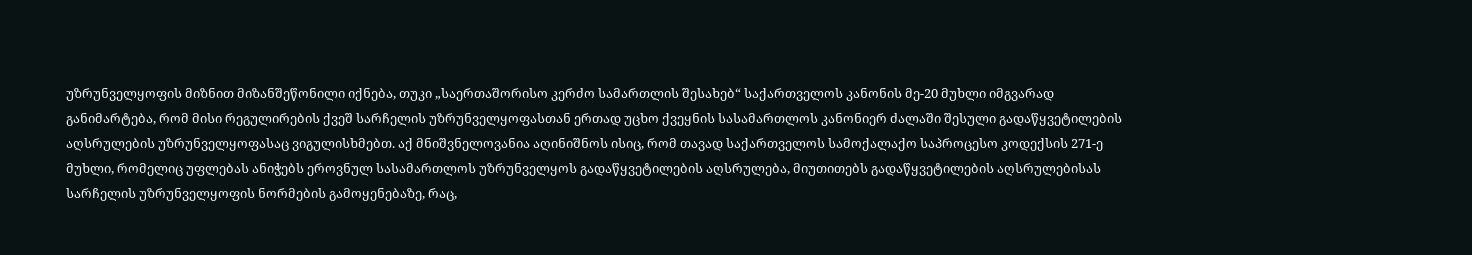უზრუნველყოფის მიზნით მიზანშეწონილი იქნება, თუკი „საერთაშორისო კერძო სამართლის შესახებ“ საქართველოს კანონის მე-20 მუხლი იმგვარად განიმარტება, რომ მისი რეგულირების ქვეშ სარჩელის უზრუნველყოფასთან ერთად უცხო ქვეყნის სასამართლოს კანონიერ ძალაში შესული გადაწყვეტილების აღსრულების უზრუნველყოფასაც ვიგულისხმებთ. აქ მნიშვნელოვანია აღინიშნოს ისიც, რომ თავად საქართველოს სამოქალაქო საპროცესო კოდექსის 271-ე მუხლი, რომელიც უფლებას ანიჭებს ეროვნულ სასამართლოს უზრუნველყოს გადაწყვეტილების აღსრულება, მიუთითებს გადაწყვეტილების აღსრულებისას სარჩელის უზრუნველყოფის ნორმების გამოყენებაზე, რაც,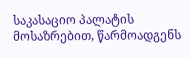საკასაციო პალატის მოსაზრებით, წარმოადგენს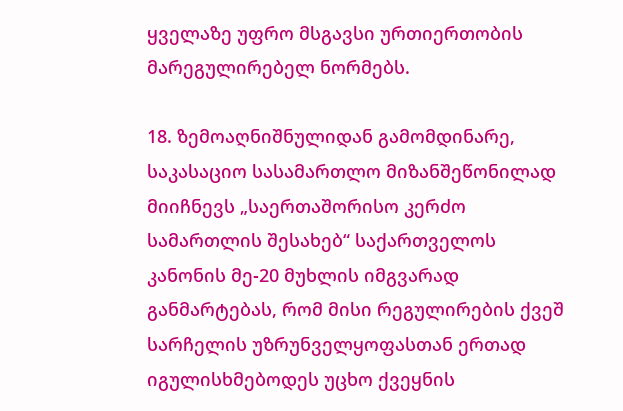ყველაზე უფრო მსგავსი ურთიერთობის მარეგულირებელ ნორმებს.

18. ზემოაღნიშნულიდან გამომდინარე, საკასაციო სასამართლო მიზანშეწონილად მიიჩნევს „საერთაშორისო კერძო სამართლის შესახებ“ საქართველოს კანონის მე-20 მუხლის იმგვარად განმარტებას, რომ მისი რეგულირების ქვეშ სარჩელის უზრუნველყოფასთან ერთად იგულისხმებოდეს უცხო ქვეყნის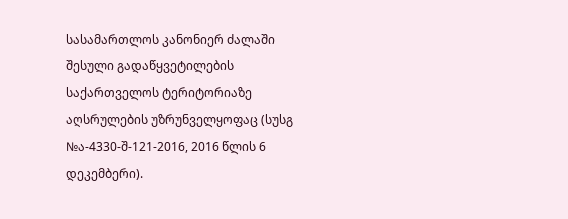სასამართლოს კანონიერ ძალაში შესული გადაწყვეტილების საქართველოს ტერიტორიაზე აღსრულების უზრუნველყოფაც (სუსგ №ა-4330-შ-121-2016, 2016 წლის 6 დეკემბერი).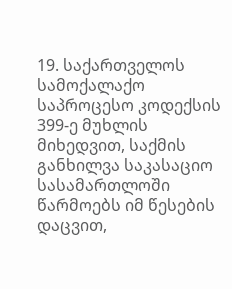19. საქართველოს სამოქალაქო საპროცესო კოდექსის 399-ე მუხლის მიხედვით, საქმის განხილვა საკასაციო სასამართლოში წარმოებს იმ წესების დაცვით,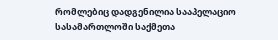რომლებიც დადგენილია სააპელაციო სასამართლოში საქმეთა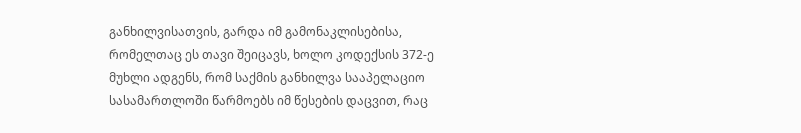განხილვისათვის, გარდა იმ გამონაკლისებისა, რომელთაც ეს თავი შეიცავს, ხოლო კოდექსის 372-ე მუხლი ადგენს, რომ საქმის განხილვა სააპელაციო სასამართლოში წარმოებს იმ წესების დაცვით, რაც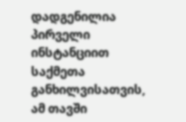დადგენილია პირველი ინსტანციით საქმეთა განხილვისათვის, ამ თავში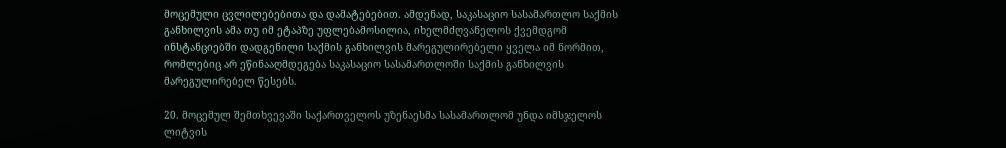მოცემული ცვლილებებითა და დამატებებით. ამდენად, საკასაციო სასამართლო საქმის განხილვის ამა თუ იმ ეტაპზე უფლებამოსილია, იხელმძღვანელოს ქვემდგომ ინსტანციებში დადგენილი საქმის განხილვის მარეგულირებელი ყველა იმ ნორმით, რომლებიც არ ეწინააღმდეგება საკასაციო სასამართლოში საქმის განხილვის მარეგულირებელ წესებს.

20. მოცემულ შემთხვევაში საქართველოს უზენაესმა სასამართლომ უნდა იმსჯელოს ლიტვის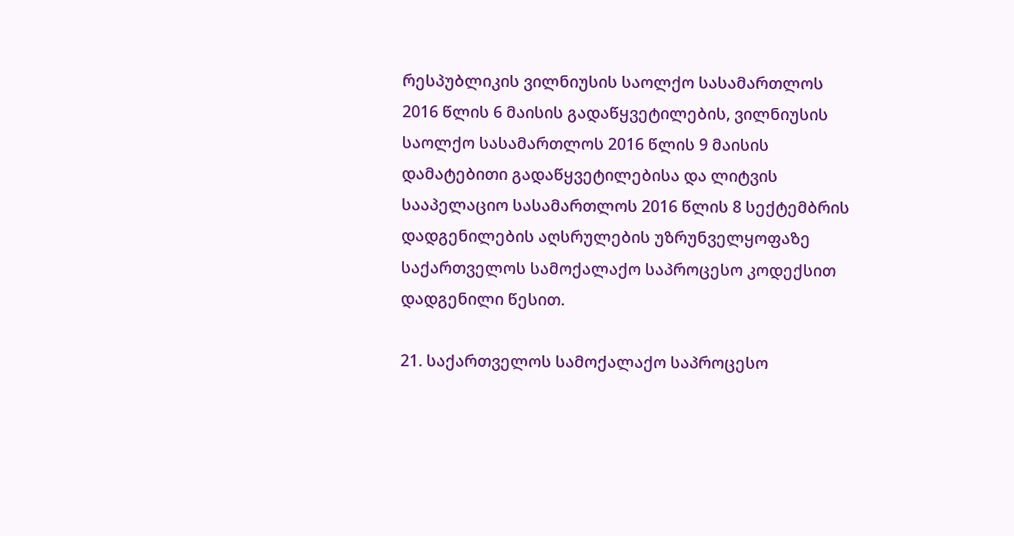რესპუბლიკის ვილნიუსის საოლქო სასამართლოს 2016 წლის 6 მაისის გადაწყვეტილების, ვილნიუსის საოლქო სასამართლოს 2016 წლის 9 მაისის დამატებითი გადაწყვეტილებისა და ლიტვის სააპელაციო სასამართლოს 2016 წლის 8 სექტემბრის დადგენილების აღსრულების უზრუნველყოფაზე საქართველოს სამოქალაქო საპროცესო კოდექსით დადგენილი წესით.

21. საქართველოს სამოქალაქო საპროცესო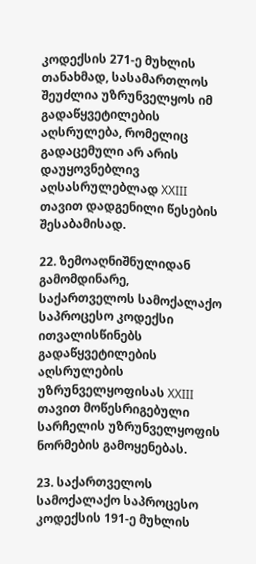კოდექსის 271-ე მუხლის თანახმად, სასამართლოს შეუძლია უზრუნველყოს იმ გადაწყვეტილების აღსრულება, რომელიც გადაცემული არ არის დაუყოვნებლივ აღსასრულებლად XXIII თავით დადგენილი წესების შესაბამისად.

22. ზემოაღნიშნულიდან გამომდინარე, საქართველოს სამოქალაქო საპროცესო კოდექსი ითვალისწინებს გადაწყვეტილების აღსრულების უზრუნველყოფისას XXIII თავით მოწესრიგებული სარჩელის უზრუნველყოფის ნორმების გამოყენებას.

23. საქართველოს სამოქალაქო საპროცესო კოდექსის 191-ე მუხლის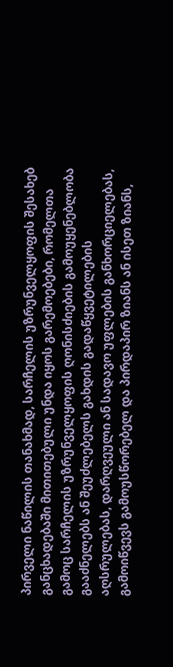პირველი ნაწილის თანახმად, სარჩელის უზრუნველყოფის შესახებ განცხადებაში მითითებული უნდა იყოს გარემოებები, რომელთა გამოც სარჩელის უზრუნველყოფის ღონისძიების გამოუყენებლობა გააძნელებს ან შეუძლებელს გახდის გადაწყვეტილების აღსრულებას, დარღვეული ან სადავო უფლების განხორციელებას, გამოიწვევს გამოუსწორებელ და პირდაპირ ზიანს ან ისეთ ზიანს,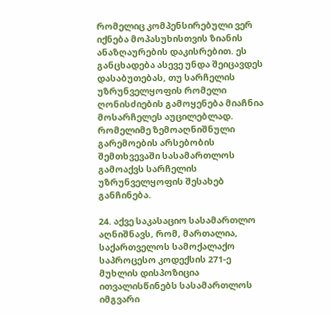რომელიც კომპენსირებული ვერ იქნება მოპასუხისთვის ზიანის ანაზღაურების დაკისრებით. ეს განცხადება ასევე უნდა შეიცავდეს დასაბუთებას, თუ სარჩელის უზრუნველყოფის რომელი ღონისძიების გამოყენება მიაჩნია მოსარჩელეს აუცილებლად. რომელიმე ზემოაღნიშნული გარემოების არსებობის შემთხვევაში სასამართლოს გამოაქვს სარჩელის უზრუნველყოფის შესახებ განჩინება.

24. აქვე საკასაციო სასამართლო აღნიშნავს, რომ, მართალია, საქართველოს სამოქალაქო საპროცესო კოდექსის 271-ე მუხლის დისპოზიცია ითვალისწინებს სასამართლოს იმგვარი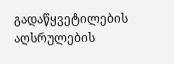გადაწყვეტილების აღსრულების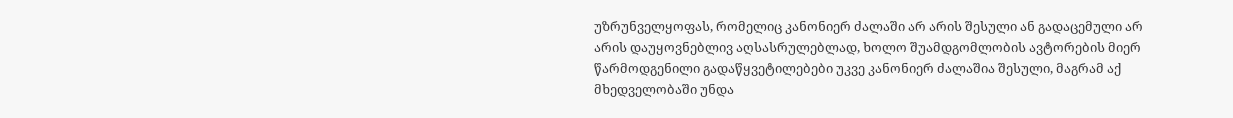უზრუნველყოფას, რომელიც კანონიერ ძალაში არ არის შესული ან გადაცემული არ არის დაუყოვნებლივ აღსასრულებლად, ხოლო შუამდგომლობის ავტორების მიერ წარმოდგენილი გადაწყვეტილებები უკვე კანონიერ ძალაშია შესული, მაგრამ აქ მხედველობაში უნდა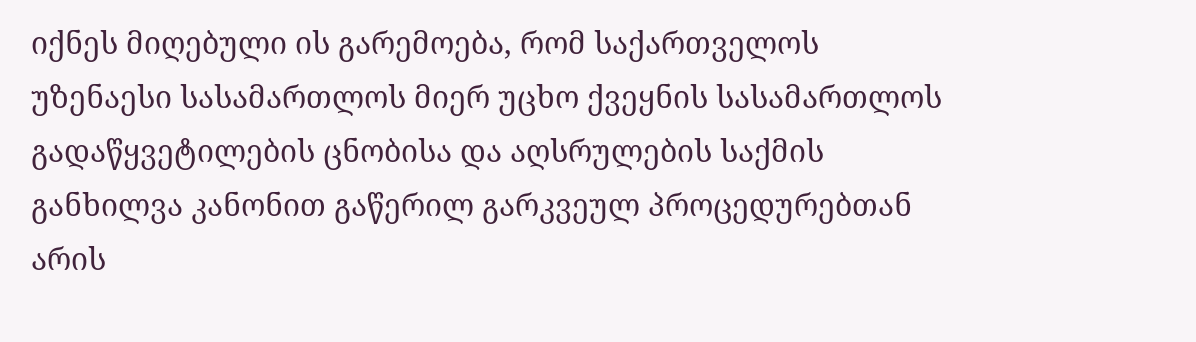იქნეს მიღებული ის გარემოება, რომ საქართველოს უზენაესი სასამართლოს მიერ უცხო ქვეყნის სასამართლოს გადაწყვეტილების ცნობისა და აღსრულების საქმის განხილვა კანონით გაწერილ გარკვეულ პროცედურებთან არის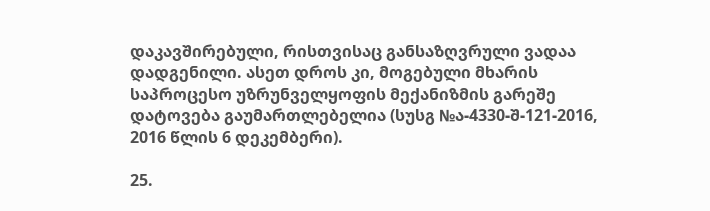დაკავშირებული, რისთვისაც განსაზღვრული ვადაა დადგენილი. ასეთ დროს კი, მოგებული მხარის საპროცესო უზრუნველყოფის მექანიზმის გარეშე დატოვება გაუმართლებელია (სუსგ №ა-4330-შ-121-2016, 2016 წლის 6 დეკემბერი).

25.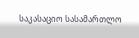საკასაციო სასამართლო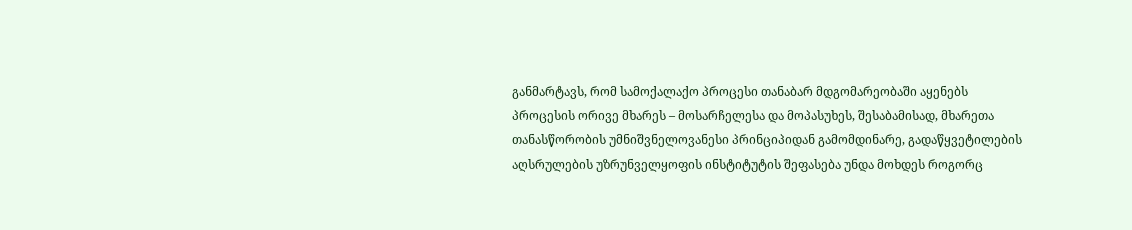განმარტავს, რომ სამოქალაქო პროცესი თანაბარ მდგომარეობაში აყენებს პროცესის ორივე მხარეს – მოსარჩელესა და მოპასუხეს, შესაბამისად, მხარეთა თანასწორობის უმნიშვნელოვანესი პრინციპიდან გამომდინარე, გადაწყვეტილების აღსრულების უზრუნველყოფის ინსტიტუტის შეფასება უნდა მოხდეს როგორც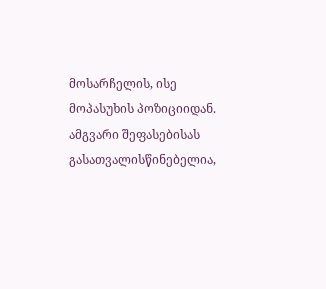მოსარჩელის, ისე მოპასუხის პოზიციიდან. ამგვარი შეფასებისას გასათვალისწინებელია,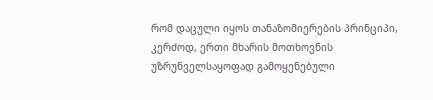რომ დაცული იყოს თანაზომიერების პრინციპი, კერძოდ, ერთი მხარის მოთხოვნის უზრუნველსაყოფად გამოყენებული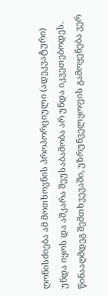ღონისძიება ამ მოთხოვნის პროპორციული (ადეკვატური) უნდა იყოს და აშკარა შეუსაბამობა არ უნდა იკვეთებოდეს. წინააღმდეგ შემთხვევაში, უზრუნველყოფის გამოყენება ვერ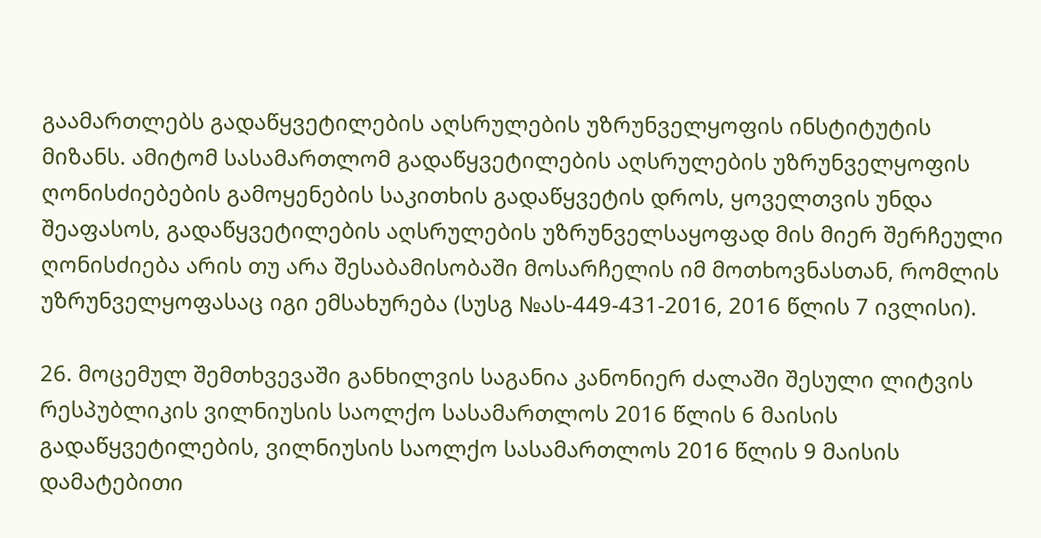გაამართლებს გადაწყვეტილების აღსრულების უზრუნველყოფის ინსტიტუტის მიზანს. ამიტომ სასამართლომ გადაწყვეტილების აღსრულების უზრუნველყოფის ღონისძიებების გამოყენების საკითხის გადაწყვეტის დროს, ყოველთვის უნდა შეაფასოს, გადაწყვეტილების აღსრულების უზრუნველსაყოფად მის მიერ შერჩეული ღონისძიება არის თუ არა შესაბამისობაში მოსარჩელის იმ მოთხოვნასთან, რომლის უზრუნველყოფასაც იგი ემსახურება (სუსგ №ას-449-431-2016, 2016 წლის 7 ივლისი).

26. მოცემულ შემთხვევაში განხილვის საგანია კანონიერ ძალაში შესული ლიტვის რესპუბლიკის ვილნიუსის საოლქო სასამართლოს 2016 წლის 6 მაისის გადაწყვეტილების, ვილნიუსის საოლქო სასამართლოს 2016 წლის 9 მაისის დამატებითი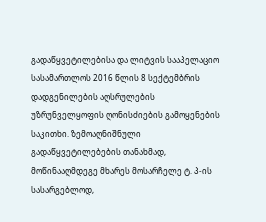გადაწყვეტილებისა და ლიტვის სააპელაციო სასამართლოს 2016 წლის 8 სექტემბრის დადგენილების აღსრულების უზრუნველყოფის ღონისძიების გამოყენების საკითხი. ზემოაღნიშნული გადაწყვეტილებების თანახმად, მოწინააღმდეგე მხარეს მოსარჩელე ტ. პ-ის სასარგებლოდ,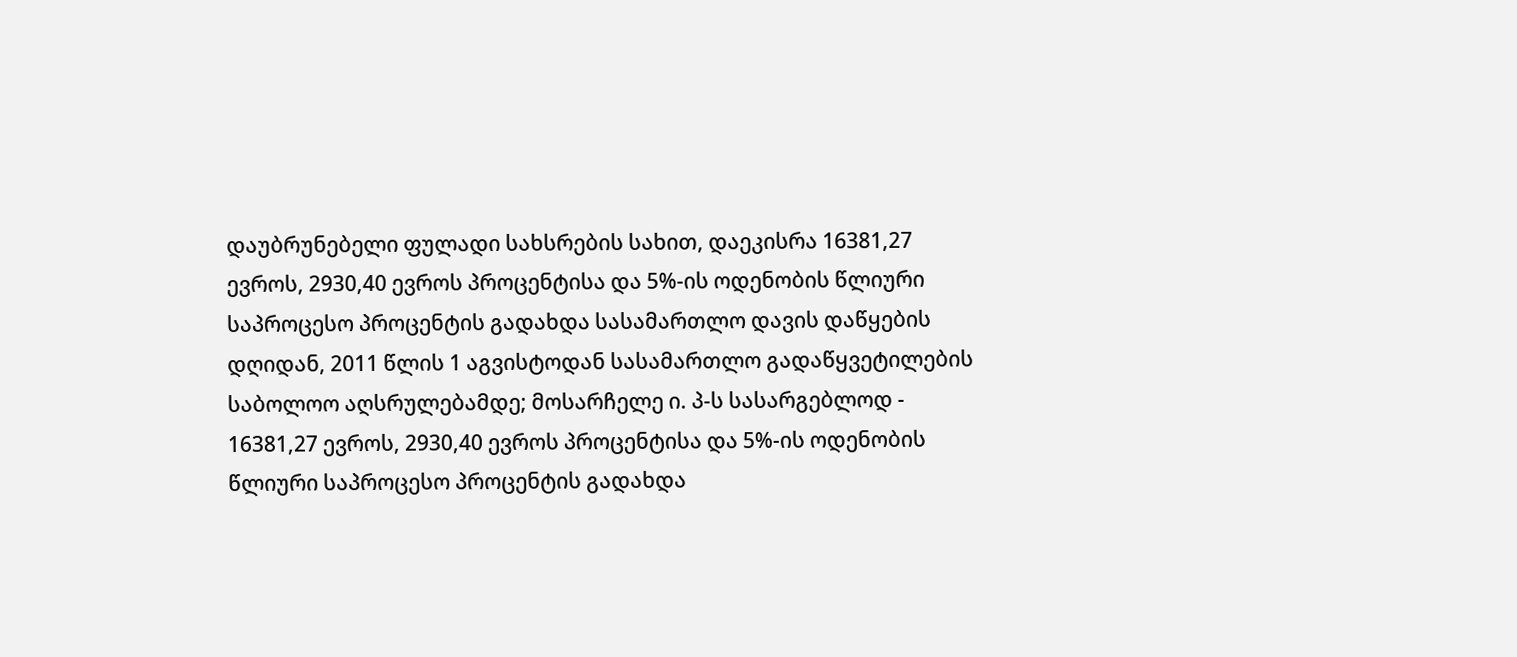დაუბრუნებელი ფულადი სახსრების სახით, დაეკისრა 16381,27 ევროს, 2930,40 ევროს პროცენტისა და 5%-ის ოდენობის წლიური საპროცესო პროცენტის გადახდა სასამართლო დავის დაწყების დღიდან, 2011 წლის 1 აგვისტოდან სასამართლო გადაწყვეტილების საბოლოო აღსრულებამდე; მოსარჩელე ი. პ-ს სასარგებლოდ - 16381,27 ევროს, 2930,40 ევროს პროცენტისა და 5%-ის ოდენობის წლიური საპროცესო პროცენტის გადახდა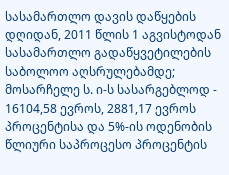სასამართლო დავის დაწყების დღიდან, 2011 წლის 1 აგვისტოდან სასამართლო გადაწყვეტილების საბოლოო აღსრულებამდე; მოსარჩელე ს. ი-ს სასარგებლოდ - 16104,58 ევროს, 2881,17 ევროს პროცენტისა და 5%-ის ოდენობის წლიური საპროცესო პროცენტის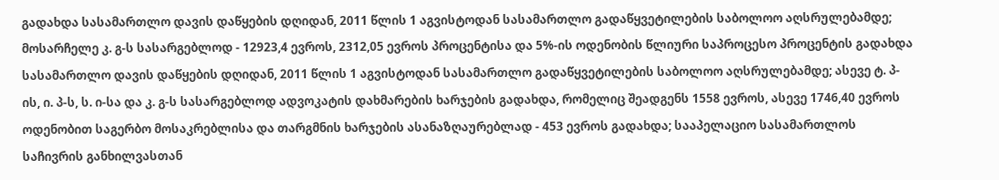გადახდა სასამართლო დავის დაწყების დღიდან, 2011 წლის 1 აგვისტოდან სასამართლო გადაწყვეტილების საბოლოო აღსრულებამდე; მოსარჩელე კ. გ-ს სასარგებლოდ - 12923,4 ევროს, 2312,05 ევროს პროცენტისა და 5%-ის ოდენობის წლიური საპროცესო პროცენტის გადახდა სასამართლო დავის დაწყების დღიდან, 2011 წლის 1 აგვისტოდან სასამართლო გადაწყვეტილების საბოლოო აღსრულებამდე; ასევე ტ. პ-ის, ი. პ-ს, ს. ი-სა და კ. გ-ს სასარგებლოდ ადვოკატის დახმარების ხარჯების გადახდა, რომელიც შეადგენს 1558 ევროს, ასევე 1746,40 ევროს ოდენობით საგერბო მოსაკრებლისა და თარგმნის ხარჯების ასანაზღაურებლად - 453 ევროს გადახდა; სააპელაციო სასამართლოს საჩივრის განხილვასთან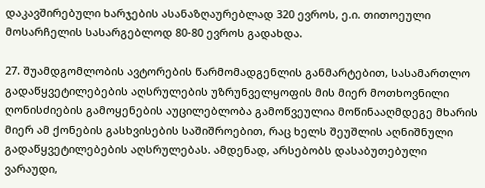დაკავშირებული ხარჯების ასანაზღაურებლად 320 ევროს, ე.ი. თითოეული მოსარჩელის სასარგებლოდ 80-80 ევროს გადახდა.

27. შუამდგომლობის ავტორების წარმომადგენლის განმარტებით, სასამართლო გადაწყვეტილებების აღსრულების უზრუნველყოფის მის მიერ მოთხოვნილი ღონისძიების გამოყენების აუცილებლობა გამოწვეულია მოწინააღმდეგე მხარის მიერ ამ ქონების გასხვისების საშიშროებით, რაც ხელს შეუშლის აღნიშნული გადაწყვეტილებების აღსრულებას. ამდენად, არსებობს დასაბუთებული ვარაუდი,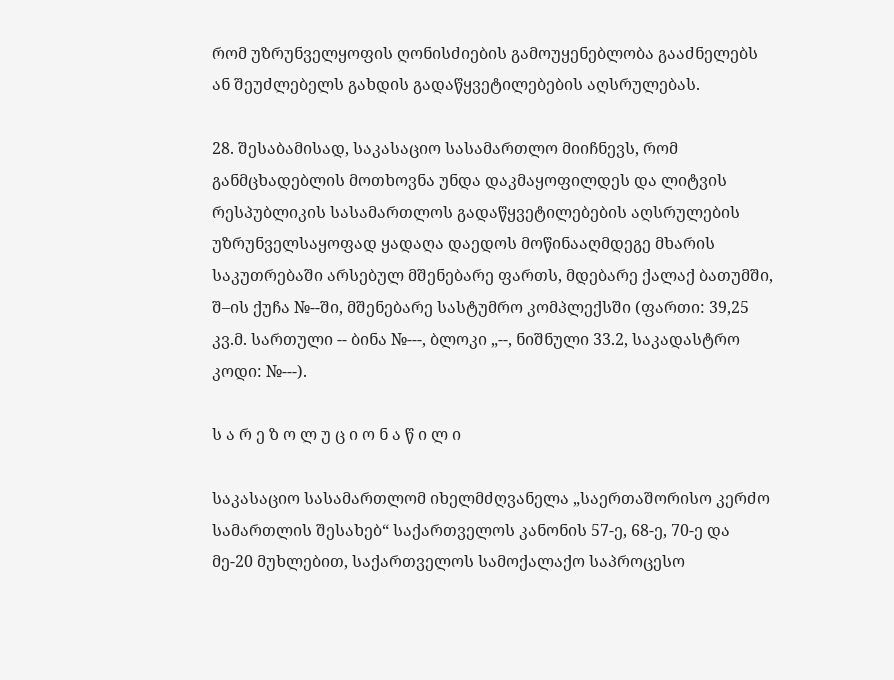რომ უზრუნველყოფის ღონისძიების გამოუყენებლობა გააძნელებს ან შეუძლებელს გახდის გადაწყვეტილებების აღსრულებას.

28. შესაბამისად, საკასაციო სასამართლო მიიჩნევს, რომ განმცხადებლის მოთხოვნა უნდა დაკმაყოფილდეს და ლიტვის რესპუბლიკის სასამართლოს გადაწყვეტილებების აღსრულების უზრუნველსაყოფად ყადაღა დაედოს მოწინააღმდეგე მხარის საკუთრებაში არსებულ მშენებარე ფართს, მდებარე ქალაქ ბათუმში, შ–ის ქუჩა №--ში, მშენებარე სასტუმრო კომპლექსში (ფართი: 39,25 კვ.მ. სართული -- ბინა №---, ბლოკი „--, ნიშნული 33.2, საკადასტრო კოდი: №---).

ს ა რ ე ზ ო ლ უ ც ი ო ნ ა წ ი ლ ი

საკასაციო სასამართლომ იხელმძღვანელა „საერთაშორისო კერძო სამართლის შესახებ“ საქართველოს კანონის 57-ე, 68-ე, 70-ე და მე-20 მუხლებით, საქართველოს სამოქალაქო საპროცესო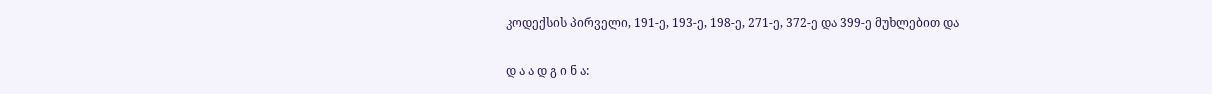კოდექსის პირველი, 191-ე, 193-ე, 198-ე, 271-ე, 372-ე და 399-ე მუხლებით და

დ ა ა დ გ ი ნ ა: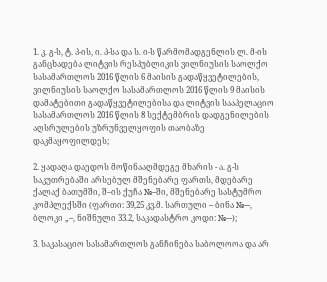1. კ. გ-ს, ტ. პ-ის, ი. პ-სა და ს. ი-ს წარმომადგენლის ლ. მ-ის განცხადება ლიტვის რესპუბლიკის ვილნიუსის საოლქო სასამართლოს 2016 წლის 6 მაისის გადაწყვეტილების, ვილნიუსის საოლქო სასამართლოს 2016 წლის 9 მაისის დამატებითი გადაწყვეტილებისა და ლიტვის სააპელაციო სასამართლოს 2016 წლის 8 სექტემბრის დადგენილების აღსრულების უზრუნველყოფის თაობაზე დაკმაყოფილდეს;

2. ყადაღა დაედოს მოწინააღმდეგე მხარის - ა. გ-ს საკუთრებაში არსებულ მშენებარე ფართს, მდებარე ქალაქ ბათუმში, შ–ის ქუჩა №--ში, მშენებარე სასტუმრო კომპლექსში (ფართი: 39,25 კვ.მ. სართული -- ბინა №---, ბლოკი „--, ნიშნული 33.2, საკადასტრო კოდი: №---);

3. საკასაციო სასამართლოს განჩინება საბოლოოა და არ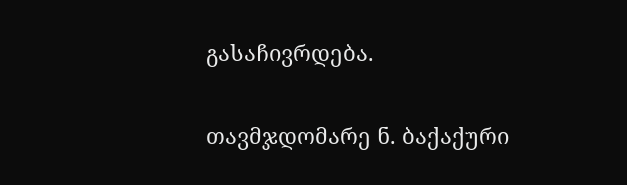გასაჩივრდება.

თავმჯდომარე ნ. ბაქაქური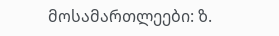მოსამართლეები: ზ.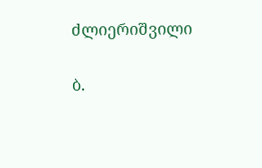ძლიერიშვილი

ბ.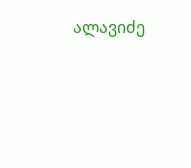ალავიძე